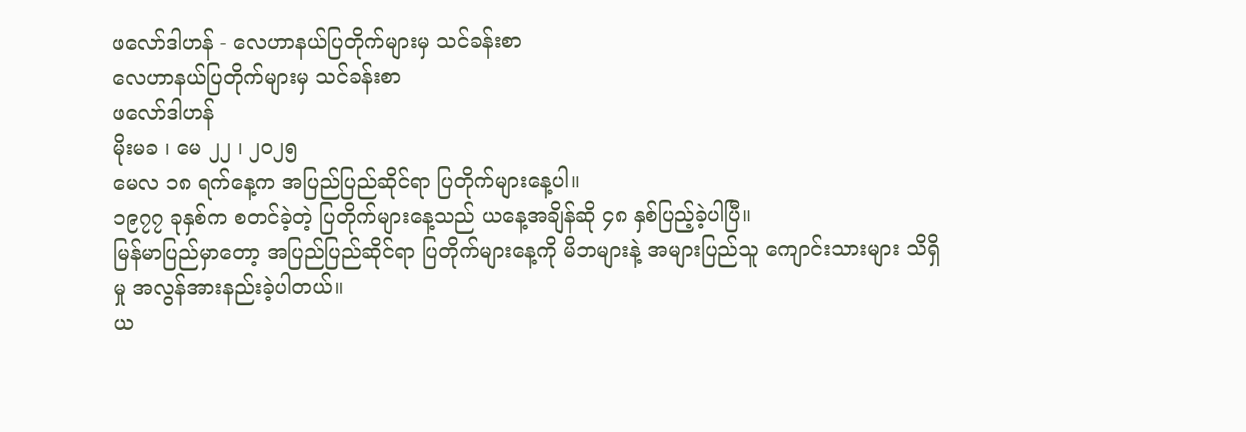ဖလော်ဒါဟန် - လေဟာနယ်ပြတိုက်များမှ သင်ခန်းစာ
လေဟာနယ်ပြတိုက်များမှ သင်ခန်းစာ
ဖလော်ဒါဟန်
မိုးမခ ၊ မေ ၂၂ ၊ ၂၀၂၅
မေလ ၁၈ ရက်နေ့က အပြည်ပြည်ဆိုင်ရာ ပြတိုက်များနေ့ပါ။
၁၉၇၇ ခုနှစ်က စတင်ခဲ့တဲ့ ပြတိုက်များနေ့သည် ယနေ့အချိန်ဆို ၄၈ နှစ်ပြည့်ခဲ့ပါပြီ။
မြန်မာပြည်မှာတော့ အပြည်ပြည်ဆိုင်ရာ ပြတိုက်များနေ့ကို မိဘများနဲ့ အများပြည်သူ ကျောင်းသားများ သိရှိမှု အလွန်အားနည်းခဲ့ပါတယ်။
ယ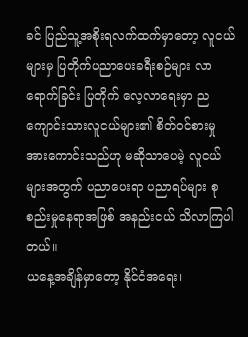ခင် ပြည်သူ့အစိုးရလက်ထက်မှာတော့ လူငယ်များမှ ပြတိုက်ပညာပေးခရီးစဉ်များ လာရောက်ခြင်း ပြတိုက် လေ့လာရေးမှာ ညကျောင်းသားလူငယ်များ၏ စိတ်ဝင်စားမှု အားကောင်းသည်ဟု မဆိုသာပေမဲ့ လူငယ်များအတွက် ပညာပေးရာ ပညာရပ်များ စုစည်းမှုနေရာအဖြစ် အနည်းငယ် သိလာကြပါတယ်။
ယနေ့အချိန်မှာတော့ နိုင်ငံအရေး၊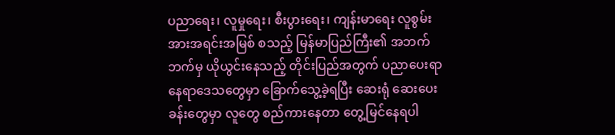ပညာရေး၊ လူမှုရေး၊ စီးပွားရေး၊ ကျန်းမာရေး လူစွမ်းအားအရင်းအမြစ် စသည့် မြန်မာပြည်ကြီး၏ အဘက်ဘက်မှ ယိုယွင်းနေသည့် တိုင်းပြည်အတွက် ပညာပေးရာ နေရာဒေသတွေမှာ ခြောက်သွေ့ခဲ့ရပြီး ဆေးရုံ ဆေးပေးခန်းတွေမှာ လူတွေ စည်ကားနေတာ တွေ့မြင်နေရပါ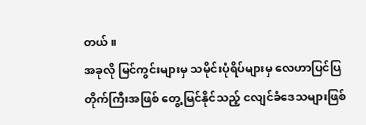တယ်။
အခုလို မြင်ကွင်းများမှ သမိုင်းပုံရိပ်များမှ လေဟာပြင်ပြတိုက်ကြီးအဖြစ် တွေ့မြင်နိုင်သည့် ငလျင်ခံဒေသများဖြစ်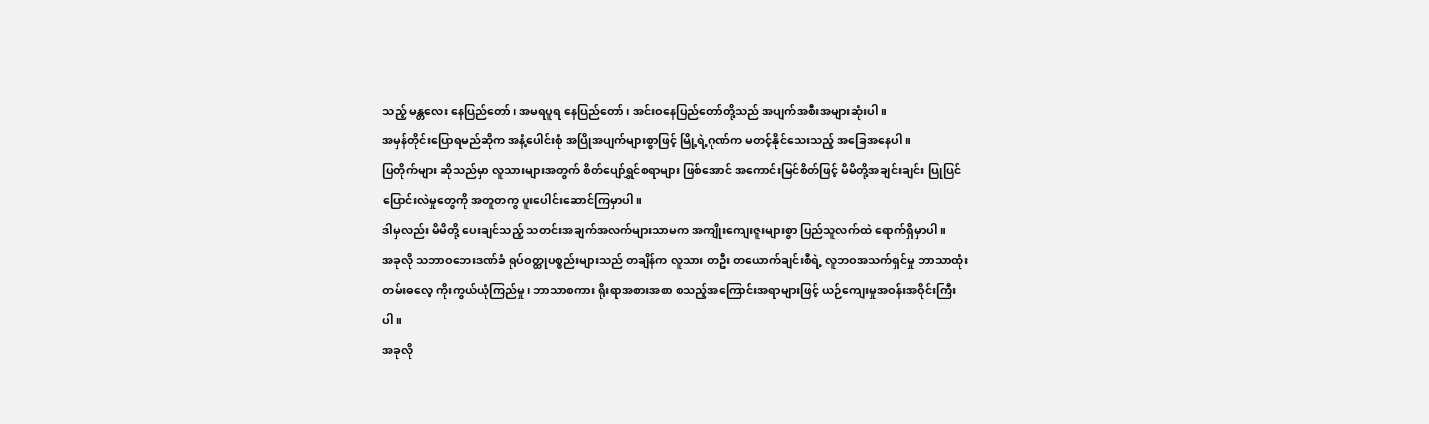သည့် မန္တလေး နေပြည်တော်၊ အမရပူရ နေပြည်တော်၊ အင်းဝနေပြည်တော်တို့သည် အပျက်အစီးအများဆုံးပါ။
အမှန်တိုင်းပြောရမည်ဆိုက အနံ့ပေါင်းစုံ အပြိုအပျက်များစွာဖြင့် မြို့ရဲ့ဂုဏ်က မတင့်နိုင်သေးသည့် အခြေအနေပါ။
ပြတိုက်များ ဆိုသည်မှာ လူသားများအတွက် စိတ်ပျော်ရွှင်စရာများ ဖြစ်အောင် အကောင်းမြင်စိတ်ဖြင့် မိမိတို့အချင်းချင်း ပြုပြင်ပြောင်းလဲမှုတွေကို အတူတကွ ပူးပေါင်းဆောင်ကြမှာပါ။
ဒါမှလည်း မိမိတို့ ပေးချင်သည့် သတင်းအချက်အလက်များသာမက အကျိုးကျေးဇူးများစွာ ပြည်သူလက်ထဲ ရောက်ရှိမှာပါ။
အခုလို သဘာဝဘေးဒဏ်ခံ ရုပ်ဝတ္ထုပစ္စည်းများသည် တချိန်က လူသား တဦး တယောက်ချင်းစီရဲ့ လူဘဝအသက်ရှင်မှု ဘာသာထုံးတမ်းဓလေ့ ကိုးကွယ်ယုံကြည်မှု၊ ဘာသာစကား ရိုးရာအစားအစာ စသည့်အကြောင်းအရာများဖြင့် ယဉ်ကျေးမှုအဝန်းအဝိုင်းကြီးပါ။
အခုလို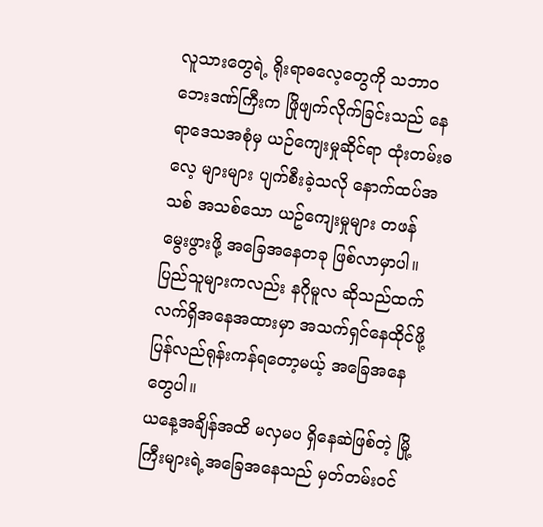လူသားတွေရဲ့ ရိုးရာဓလေ့တွေကို သဘာဝဘေးဒဏ်ကြီးက ဖြိုဖျက်လိုက်ခြင်းသည် နေရာဒေသအစုံမှ ယဉ်ကျေးမှုဆိုင်ရာ ထုံးတမ်းဓလေ့ များများ ပျက်စီးခဲ့သလို နောက်ထပ်အသစ် အသစ်သော ယဥ်ကျေးမှုများ တဖန် မွေးဖွားဖို့ အခြေအနေတခု ဖြစ်လာမှာပါ။
ပြည်သူများကလည်း နဂိုမူလ ဆိုသည်ထက် လက်ရှိအနေအထားမှာ အသက်ရှင်နေထိုင်ဖို့ ပြန်လည်ရုန်းကန်ရတော့မယ့် အခြေအနေတွေပါ။
ယနေ့အချိန်အထိ မလှမပ ရှိနေဆဲဖြစ်တဲ့ မြို့ကြီးများရဲ့အခြေအနေသည် မှတ်တမ်းဝင်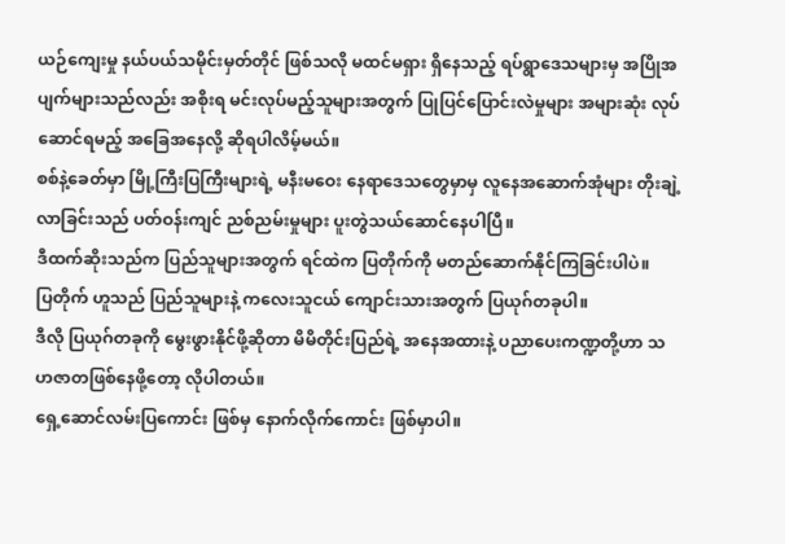ယဉ်ကျေးမှု နယ်ပယ်သမိုင်းမှတ်တိုင် ဖြစ်သလို မထင်မရှား ရှိနေသည့် ရပ်ရွာဒေသများမှ အပြိုအပျက်များသည်လည်း အစိုးရ မင်းလုပ်မည့်သူများအတွက် ပြုပြင်ပြောင်းလဲမှုများ အများဆုံး လုပ်ဆောင်ရမည့် အခြေအနေလို့ ဆိုရပါလိမ့်မယ်။
စစ်နဲ့ခေတ်မှာ မြို့ကြီးပြကြီးများရဲ့ မနီးမဝေး နေရာဒေသတွေမှာမှ လူနေအဆောက်အုံများ တိုးချဲ့လာခြင်းသည် ပတ်ဝန်းကျင် ညစ်ညမ်းမှုများ ပူးတွဲသယ်ဆောင်နေပါပြီ။
ဒီထက်ဆိုးသည်က ပြည်သူများအတွက် ရင်ထဲက ပြတိုက်ကို မတည်ဆောက်နိုင်ကြခြင်းပါပဲ။
ပြတိုက် ဟူသည် ပြည်သူများနဲ့ ကလေးသူငယ် ကျောင်းသားအတွက် ပြယုဂ်တခုပါ။
ဒီလို ပြယုဂ်တခုကို မွေးဖွားနိုင်ဖို့ဆိုတာ မိမိတိုင်းပြည်ရဲ့ အနေအထားနဲ့ ပညာပေးကဏ္ဍတို့ဟာ သဟဇာတဖြစ်နေဖို့တော့ လိုပါတယ်။
ရှေ့ဆောင်လမ်းပြကောင်း ဖြစ်မှ နောက်လိုက်ကောင်း ဖြစ်မှာပါ။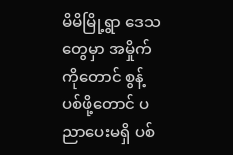မိမိမြို့ရွာ ဒေသတွေမှာ အမှိုက်ကိုတောင် စွန့်ပစ်ဖို့တောင် ပညာပေးမရှိ ပစ်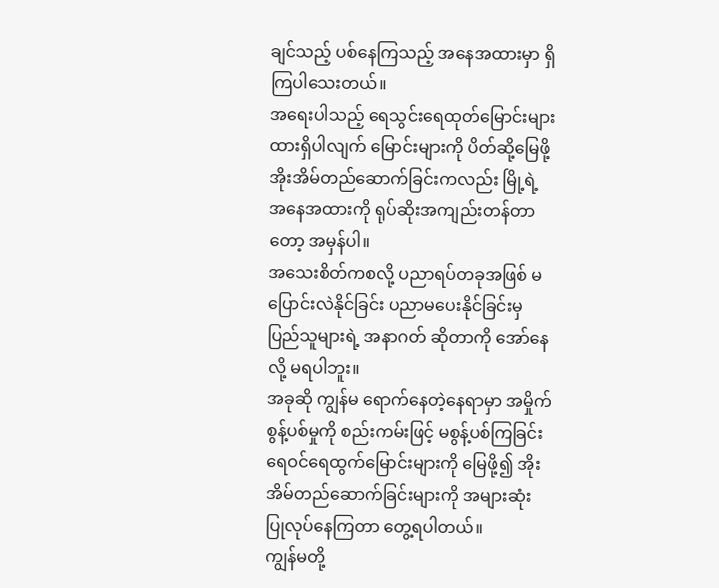ချင်သည့် ပစ်နေကြသည့် အနေအထားမှာ ရှိကြပါသေးတယ်။
အရေးပါသည့် ရေသွင်းရေထုတ်မြောင်းများ ထားရှိပါလျက် မြောင်းများကို ပိတ်ဆို့မြေဖို့ အိုးအိမ်တည်ဆောက်ခြင်းကလည်း မြို့ရဲ့အနေအထားကို ရုပ်ဆိုးအကျည်းတန်တာတော့ အမှန်ပါ။
အသေးစိတ်ကစလို့ ပညာရပ်တခုအဖြစ် မပြောင်းလဲနိုင်ခြင်း ပညာမပေးနိုင်ခြင်းမှ ပြည်သူများရဲ့ အနာဂတ် ဆိုတာကို အော်နေလို့ မရပါဘူး။
အခုဆို ကျွန်မ ရောက်နေတဲ့နေရာမှာ အမှိုက်စွန့်ပစ်မှုကို စည်းကမ်းဖြင့် မစွန့်ပစ်ကြခြင်း
ရေဝင်ရေထွက်မြောင်းများကို မြေဖို့၍ အိုးအိမ်တည်ဆောက်ခြင်းများကို အများဆုံး ပြုလုပ်နေကြတာ တွေ့ရပါတယ်။
ကျွန်မတို့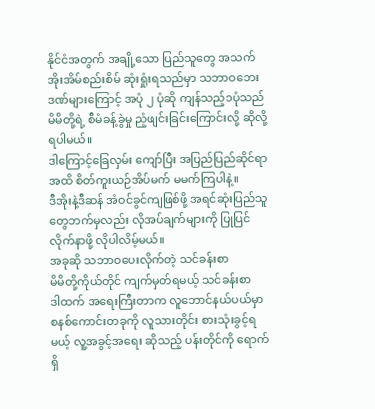နိုင်ငံအတွက် အချို့သော ပြည်သူတွေ အသက်အိုးအိမ်စည်းစိမ် ဆုံးရှုံးရသည်မှာ သဘာဝဘေးဒဏ်များကြောင့် အပုံ ၂ ပုံဆို ကျန်သည့်၁ပုံသည်မိမိတို့ရဲ့ စီမံခန့်ခွဲမှု ညံ့ဖျင်းခြင်းကြောင်းလို့ ဆိုလို့ရပါမယ်။
ဒါကြောင့်ခြေလှမ်း ကျော်ပြီး အပြည်ပြည်ဆိုင်ရာအထိ စိတ်ကူးယဉ်အိပ်မက် မမက်ကြပါနဲ့။
ဒီအိုးနဲ့ဒီဆန် အံဝင်ခွင်ကျဖြစ်ဖို့ အရင်ဆုံးပြည်သူတွေဘက်မှလည်း လိုအပ်ချက်များကို ပြုပြင်လိုက်နာဖို့ လိုပါလိမ့်မယ်။
အခုဆို သဘာဝပေးလိုက်တဲ့ သင်ခန်းစာ
မိမိတို့ကိုယ်တိုင် ကျက်မှတ်ရမယ့် သင်ခန်းစာ
ဒါထက် အရေးကြီးတာက လူဘောင်နယ်ပယ်မှာ စနစ်ကောင်းတခုကို လူသားတိုင်း စားသုံးခွင့်ရမယ့် လူ့အခွင့်အရေး ဆိုသည့် ပန်းတိုင်ကို ရောက်ရှိ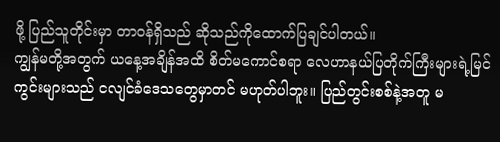ဖို့ ပြည်သူတိုင်းမှာ တာဝန်ရှိသည် ဆိုသည်ကိုထောက်ပြချင်ပါတယ်။
ကျွန်မတို့အတွက် ယနေ့အချိန်အထိ စိတ်မကောင်စရာ လေဟာနယ်ပြတိုက်ကြီးများရဲ့မြင်ကွင်းများသည် ငလျင်ခံဒေသတွေမှာတင် မဟုတ်ပါဘူး။ ပြည်တွင်းစစ်နဲ့အတူ မ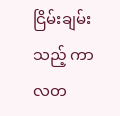ငြိမ်းချမ်းသည့် ကာလတ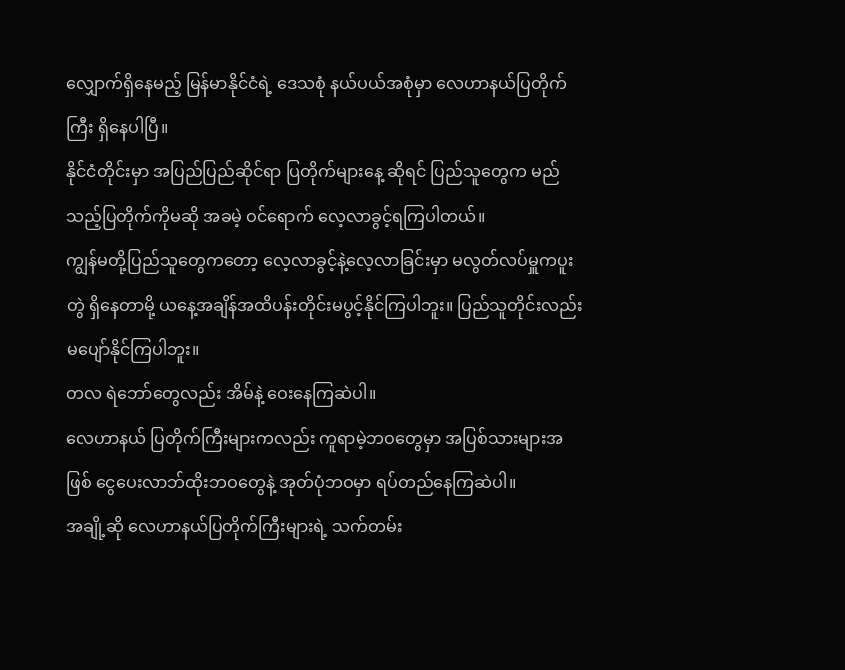လျှောက်ရှိနေမည့် မြန်မာနိုင်ငံရဲ့ ဒေသစုံ နယ်ပယ်အစုံမှာ လေဟာနယ်ပြတိုက်ကြီး ရှိနေပါပြီ။
နိုင်ငံတိုင်းမှာ အပြည်ပြည်ဆိုင်ရာ ပြတိုက်များနေ့ ဆိုရင် ပြည်သူတွေက မည်သည့်ပြတိုက်ကိုမဆို အခမဲ့ ဝင်ရောက် လေ့လာခွင့်ရကြပါတယ်။
ကျွန်မတို့ပြည်သူတွေကတော့ လေ့လာခွင့်နဲ့လေ့လာခြင်းမှာ မလွတ်လပ်မှူကပူးတွဲ ရှိနေတာမို့ ယနေ့အချိန်အထိပန်းတိုင်းမပွင့်နိုင်ကြပါဘူး။ ပြည်သူတိုင်းလည်း မပျော်နိုင်ကြပါဘူး။
တလ ရဲဘော်တွေလည်း အိမ်နဲ့ ဝေးနေကြဆဲပါ။
လေဟာနယ် ပြတိုက်ကြီးများကလည်း ကူရာမဲ့ဘဝတွေမှာ အပြစ်သားများအဖြစ် ငွေပေးလာဘ်ထိုးဘဝတွေနဲ့ အုတ်ပုံဘဝမှာ ရပ်တည်နေကြဆဲပါ။
အချို့ဆို လေဟာနယ်ပြတိုက်ကြီးများရဲ့ သက်တမ်း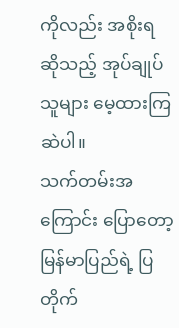ကိုလည်း အစိုးရ ဆိုသည့် အုပ်ချုပ်သူများ မေ့ထားကြဆဲပါ။
သက်တမ်းအကြောင်း ပြောတော့ မြန်မာပြည်ရဲ့ ပြတိုက်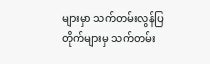များမှာ သက်တမ်းလွန်ပြတိုက်များမှ သက်တမ်း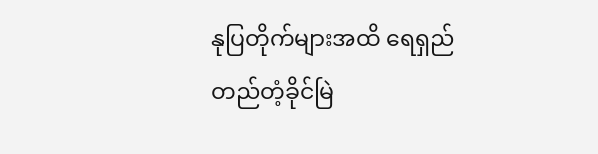နုပြတိုက်များအထိ ရေရှည်တည်တံ့ခိုင်မြဲ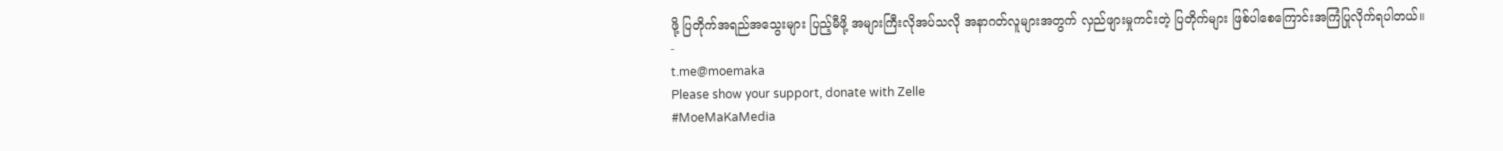ဖို့ ပြတိုက်အရည်အသွေးများ ပြည့်မီဖို့ အများကြီးလိုအပ်သလို အနာဂတ်လူများအတွက် လှည်ဖျားမှုကင်းတဲ့ ပြတိုက်များ ဖြစ်ပါစေကြောင်းအကြံပြုလိုက်ရပါတယ်။
-
t.me@moemaka
Please show your support, donate with Zelle
#MoeMaKaMedia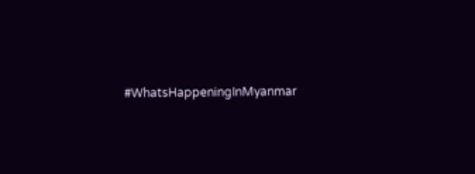#WhatsHappeningInMyanmar